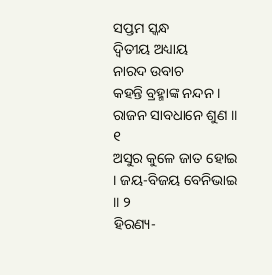ସପ୍ତମ ସ୍କନ୍ଧ
ଦ୍ୱିତୀୟ ଅଧ୍ୟାୟ
ନାରଦ ଉବାଚ
କହନ୍ତି ବ୍ରହ୍ମାଙ୍କ ନନ୍ଦନ । ରାଜନ ସାବଧାନେ ଶୁଣ ॥ ୧
ଅସୁର କୁଳେ ଜାତ ହୋଇ । ଜୟ-ବିଜୟ ବେନିଭାଇ ॥ ୨
ହିରଣ୍ୟ-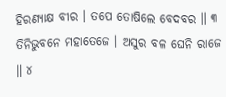ହିରଣ୍ୟାକ୍ଷ ବୀର । ତପେ ତୋଷିଲେ ବେଦବର ॥ ୩
ତିନିଭୁବନେ ମହାତେଜେ । ଅସୁର ବଳ ଘେନି ରାଜେ ॥ ୪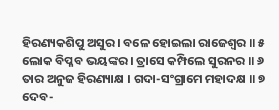ହିରଣ୍ୟକଶିପୁ ଅସୁର । ବଳେ ହୋଇଲା ରାଜେଶ୍ୱର ॥ ୫
ଲୋକ ବିପ୍ଳବ ଭୟଙ୍କର । ତ୍ରାସେ କମ୍ପିଲେ ସୁରନର ॥ ୬
ତାର ଅନୁଜ ହିରଣ୍ୟାକ୍ଷ । ଗଦା-ସଂଗ୍ରାମେ ମହାଦକ୍ଷ ॥ ୭
ଦେବ-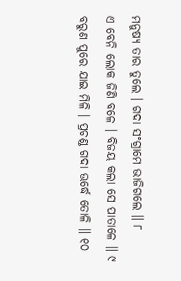ମନୁଷ୍ୟ ତାର ତୁଲେ । ଗଦା ସଂଗ୍ରାମେ ଭାଜିଗଲେ ॥ ୮
ଏ ବେନି ଲୋକ ଜିଣି ବଳେ । ବିଜୟ କଲା ସେ ପାତାଳେ ॥ ୯
ବରୁଣ ପୁରେ ଯାଇ ମିଳି । ପ୍ରଚଣ୍ଡ ଗଦା ଊର୍ଦ୍ଧେ ତୋଳି ॥ ୧୦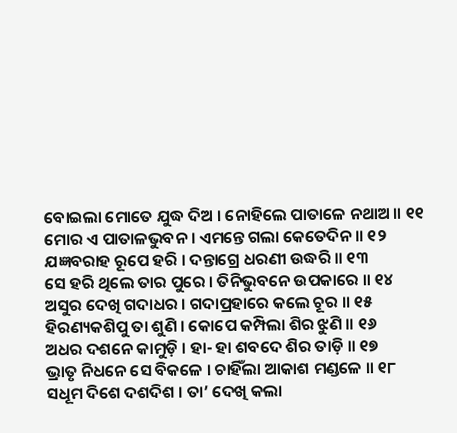ବୋଇଲା ମୋତେ ଯୁଦ୍ଧ ଦିଅ । ନୋହିଲେ ପାତାଳେ ନଥାଅ ॥ ୧୧
ମୋର ଏ ପାତାଳଭୁବନ । ଏମନ୍ତେ ଗଲା କେତେଦିନ ॥ ୧୨
ଯଜ୍ଞବରାହ ରୂପେ ହରି । ଦନ୍ତାଗ୍ରେ ଧରଣୀ ଉଦ୍ଧରି ॥ ୧୩
ସେ ହରି ଥିଲେ ତାର ପୁରେ । ତିନିଭୁବନେ ଉପକାରେ ॥ ୧୪
ଅସୁର ଦେଖି ଗଦାଧର । ଗଦାପ୍ରହାରେ କଲେ ଚୂର ॥ ୧୫
ହିରଣ୍ୟକଶିପୁ ତା ଶୁଣି । କୋପେ କମ୍ପିଲା ଶିର ଝୁଣି ॥ ୧୬
ଅଧର ଦଶନେ କାମୁଡ଼ି । ହା- ହା ଶବଦେ ଶିର ତାଡ଼ି ॥ ୧୭
ଭ୍ରାତୃ ନିଧନେ ସେ ବିକଳେ । ଚାହିଁଲା ଆକାଶ ମଣ୍ଡଳେ ॥ ୧୮
ସଧୂମ ଦିଶେ ଦଶଦିଶ । ତା’ ଦେଖି କଲା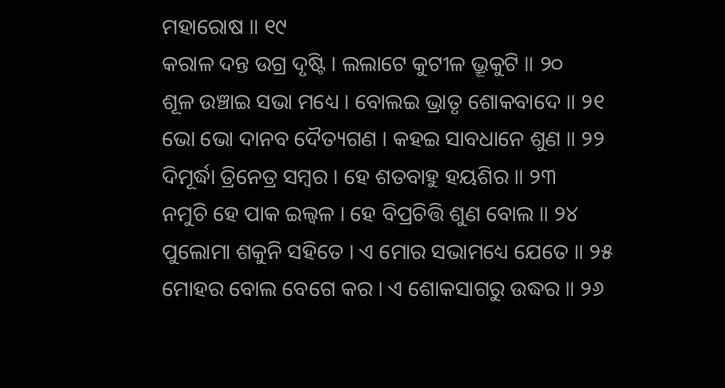ମହାରୋଷ ॥ ୧୯
କରାଳ ଦନ୍ତ ଉଗ୍ର ଦୃଷ୍ଟି । ଲଲାଟେ କୁଟୀଳ ଭ୍ରୂକୁଟି ॥ ୨୦
ଶୂଳ ଉଞ୍ଚାଇ ସଭା ମଧ୍ୟେ । ବୋଲଇ ଭ୍ରାତୃ ଶୋକବାଦେ ॥ ୨୧
ଭୋ ଭୋ ଦାନବ ଦୈତ୍ୟଗଣ । କହଇ ସାବଧାନେ ଶୁଣ ॥ ୨୨
ଦିମୂର୍ଦ୍ଧା ତ୍ରିନେତ୍ର ସମ୍ବର । ହେ ଶତବାହୁ ହୟଶିର ॥ ୨୩
ନମୁଚି ହେ ପାକ ଇଲ୍ୱଳ । ହେ ବିପ୍ରଚିତ୍ତି ଶୁଣ ବୋଲ ॥ ୨୪
ପୁଲୋମା ଶକୁନି ସହିତେ । ଏ ମୋର ସଭାମଧ୍ୟେ ଯେତେ ॥ ୨୫
ମୋହର ବୋଲ ବେଗେ କର । ଏ ଶୋକସାଗରୁ ଉଦ୍ଧର ॥ ୨୬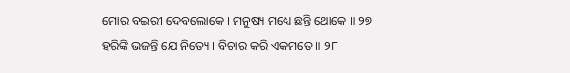ମୋର ବଇରୀ ଦେବଲୋକେ । ମନୁଷ୍ୟ ମଧ୍ୟେ ଛନ୍ତି ଥୋକେ ॥ ୨୭
ହରିଙ୍କି ଭଜନ୍ତି ଯେ ନିତ୍ୟେ । ବିଚାର କରି ଏକମତେ ॥ ୨୮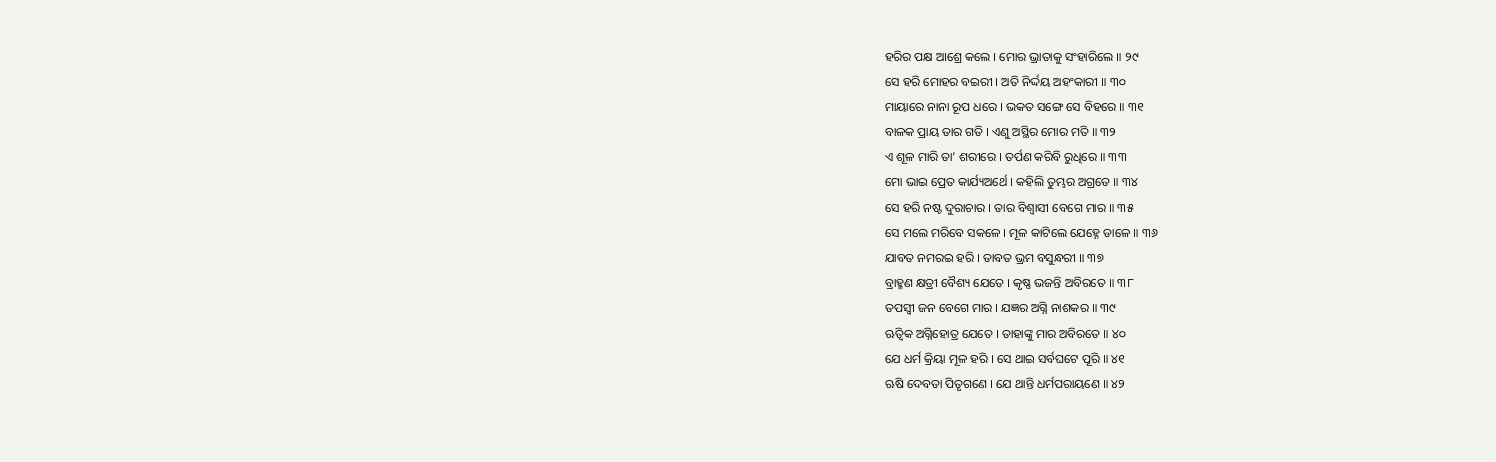ହରିର ପକ୍ଷ ଆଶ୍ରେ କଲେ । ମୋର ଭ୍ରାତାକୁ ସଂହାରିଲେ ॥ ୨୯
ସେ ହରି ମୋହର ବଇରୀ । ଅତି ନିର୍ଦ୍ଦୟ ଅହଂକାରୀ ॥ ୩୦
ମାୟାରେ ନାନା ରୂପ ଧରେ । ଭକତ ସଙ୍ଗେ ସେ ବିହରେ ॥ ୩୧
ବାଳକ ପ୍ରାୟ ତାର ଗତି । ଏଣୁ ଅସ୍ଥିର ମୋର ମତି ॥ ୩୨
ଏ ଶୂଳ ମାରି ତା’ ଶରୀରେ । ତର୍ପଣ କରିବି ରୁଧିରେ ॥ ୩୩
ମୋ ଭାଇ ପ୍ରେତ କାର୍ଯ୍ୟଅର୍ଥେ । କହିଲି ତୁମ୍ଭର ଅଗ୍ରତେ ॥ ୩୪
ସେ ହରି ନଷ୍ଟ ଦୁରାଚାର । ତାର ବିଶ୍ୱାସୀ ବେଗେ ମାର ॥ ୩୫
ସେ ମଲେ ମରିବେ ସକଳେ । ମୂଳ କାଟିଲେ ଯେହ୍ନେ ଡାଳେ ॥ ୩୬
ଯାବତ ନମରଇ ହରି । ତାବତ ଭ୍ରମ ବସୁନ୍ଧରୀ ॥ ୩୭
ବ୍ରାହ୍ମଣ କ୍ଷତ୍ରୀ ବୈଶ୍ୟ ଯେତେ । କୃଷ୍ଣ ଭଜନ୍ତି ଅବିରତେ ॥ ୩୮
ତପସ୍ୱୀ ଜନ ବେଗେ ମାର । ଯଜ୍ଞର ଅଗ୍ନି ନାଶକର ॥ ୩୯
ଋତ୍ୱିକ ଅଗ୍ନିହୋତ୍ର ଯେତେ । ତାହାଙ୍କୁ ମାର ଅବିରତେ ॥ ୪୦
ଯେ ଧର୍ମ କ୍ରିୟା ମୂଳ ହରି । ସେ ଥାଇ ସର୍ବଘଟେ ପୂରି ॥ ୪୧
ଋଷି ଦେବତା ପିତୃଗଣେ । ଯେ ଥାନ୍ତି ଧର୍ମପରାୟଣେ ॥ ୪୨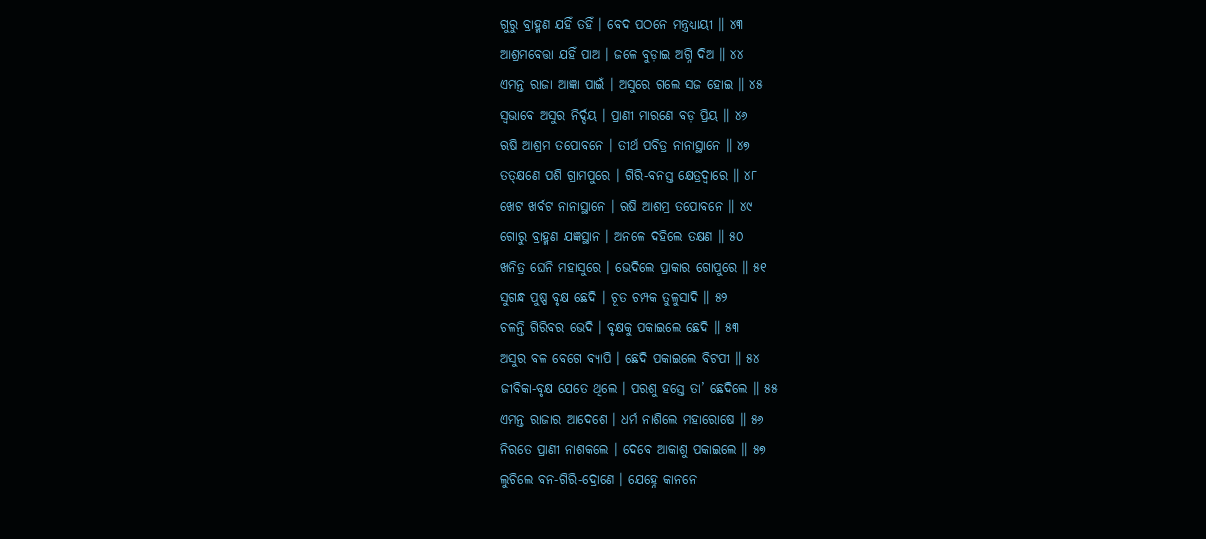ଗୁରୁ ବ୍ରାହ୍ମଣ ଯହିଁ ତହିଁ । ବେଦ ପଠନେ ମନ୍ତ୍ରଧ୍ୟାୟୀ ॥ ୪୩
ଆଶ୍ରମବେତ୍ତା ଯହିଁ ପାଅ । ଜଳେ ବୁଡ଼ାଇ ଅଗ୍ନି ଦିଅ ॥ ୪୪
ଏମନ୍ତ ରାଜା ଆଜ୍ଞା ପାଇଁ । ଅସୁରେ ଗଲେ ସଜ ହୋଇ ॥ ୪୫
ସ୍ୱଭାବେ ଅସୁର ନିର୍ଦ୍ଦୟ । ପ୍ରାଣୀ ମାରଣେ ବଡ଼ ପ୍ରିୟ ॥ ୪୬
ଋଷି ଆଶ୍ରମ ତପୋବନେ । ତୀର୍ଥ ପବିତ୍ର ନାନାସ୍ଥାନେ ॥ ୪୭
ତତ୍କ୍ଷଣେ ପଶି ଗ୍ରାମପୁରେ । ଗିରି-ବନସ୍ତ କ୍ଷେତ୍ରଦ୍ୱାରେ ॥ ୪୮
ଖେଟ ଖର୍ବଟ ନାନାସ୍ଥାନେ । ଋଷି ଆଶମ୍ର ତପୋବନେ ॥ ୪୯
ଗୋରୁ ବ୍ରାହ୍ମଣ ଯଜ୍ଞସ୍ଥାନ । ଅନଳେ ଦହିଲେ ତକ୍ଷଣ ॥ ୫୦
ଖନିତ୍ର ଘେନି ମହାସୁରେ । ଭେଦିଲେ ପ୍ରାକାର ଗୋପୁରେ ॥ ୫୧
ସୁଗନ୍ଧ ପୁଷ୍ପ ବୃକ୍ଷ ଛେଦି । ଚୂତ ଚମ୍ପକ ତୁଳୁସାଦି ॥ ୫୨
ଚଳନ୍ତି ଗିରିବର ଭେଦି । ବୃକ୍ଷକୁ ପକାଇଲେ ଛେଦି ॥ ୫୩
ଅସୁର ବଳ ବେଗେ ବ୍ୟାପି । ଛେଦି ପକାଇଲେ ବିଟପୀ ॥ ୫୪
ଜୀବିକା-ବୃକ୍ଷ ଯେତେ ଥିଲେ । ପରଶୁ ହସ୍ତେ ତା’ ଛେଦିଲେ ॥ ୫୫
ଏମନ୍ତ ରାଜାର ଆଦେଶେ । ଧର୍ମ ନାଶିଲେ ମହାରୋଷେ ॥ ୫୬
ନିରତେ ପ୍ରାଣୀ ନାଶକଲେ । ଦେବେ ଆକାଶୁ ପକାଇଲେ ॥ ୫୭
ଲୁଚିଲେ ବନ-ଗିରି-ଦ୍ରୋଣେ । ଯେହ୍ନେ କାନନେ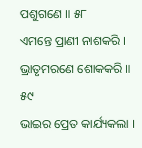ପଶୁଗଣେ ॥ ୫୮
ଏମନ୍ତେ ପ୍ରାଣୀ ନାଶକରି । ଭ୍ରାତୃମରଣେ ଶୋକକରି ॥ ୫୯
ଭାଇର ପ୍ରେତ କାର୍ଯ୍ୟକଲା ।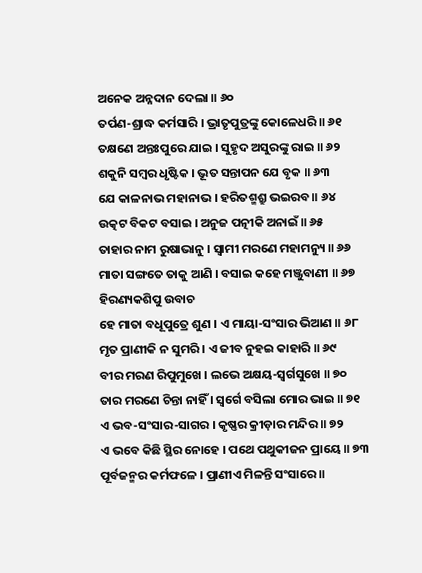ଅନେକ ଅନ୍ନଦାନ ଦେଲା ॥ ୬୦
ତର୍ପଣ-ଶ୍ରାଦ୍ଧ କର୍ମସାରି । ଭ୍ରାତୃପୁତ୍ରଙ୍କୁ କୋଳେଧରି ॥ ୬୧
ତକ୍ଷଣେ ଅନ୍ତଃପୁରେ ଯାଇ । ସୁହୃଦ ଅସୁରଙ୍କୁ ରାଇ ॥ ୬୨
ଶକୁନି ସମ୍ବର ଧୃଷ୍ଟିକ । ଭୂତ ସନ୍ତାପନ ଯେ ବୃକ ॥ ୬୩
ଯେ କାଳନାଭ ମହାନାଭ । ହରିତଶ୍ମଶ୍ରୁ ଭଇରବ ॥ ୬୪
ଉତ୍କଟ ବିକଟ ବସାଇ । ଅନୁଜ ପତ୍ନୀକି ଅନାଇଁ ॥ ୬୫
ତାହାର ନାମ ରୁଷାଭାନୁ । ସ୍ୱାମୀ ମରଣେ ମହାମନ୍ୟୁ ॥ ୬୬
ମାତା ସଙ୍ଗତେ ତାକୁ ଆଣି । ବସାଇ କହେ ମଞ୍ଜୁବାଣୀ ॥ ୬୭
ହିରଣ୍ୟକଶିପୁ ଉବାଚ
ହେ ମାତା ବଧୂପୁତ୍ରେ ଶୁଣ । ଏ ମାୟା-ସଂସାର ଭିଆଣ ॥ ୬୮
ମୃତ ପ୍ରାଣୀକି ନ ସୁମରି । ଏ ଜୀବ ନୁହଇ କାହାରି ॥ ୬୯
ବୀର ମରଣ ରିପୁମୁଖେ । ଲଭେ ଅକ୍ଷୟ-ସ୍ୱର୍ଗସୁଖେ ॥ ୭୦
ତାର ମରଣେ ଚିନ୍ତା ନାହିଁ । ସ୍ୱର୍ଗେ ବସିଲା ମୋର ଭାଇ ॥ ୭୧
ଏ ଭବ-ସଂସାର-ସାଗର । କୃଷ୍ଣର କ୍ରୀଡ଼ାର ମନ୍ଦିର ॥ ୭୨
ଏ ଭବେ କିଛି ସ୍ଥିର ନୋହେ । ପଥେ ପଥୁକୀଜନ ପ୍ରାୟେ ॥ ୭୩
ପୂର୍ବଜନ୍ମର କର୍ମଫଳେ । ପ୍ରାଣୀଏ ମିଳନ୍ତି ସଂସାରେ ॥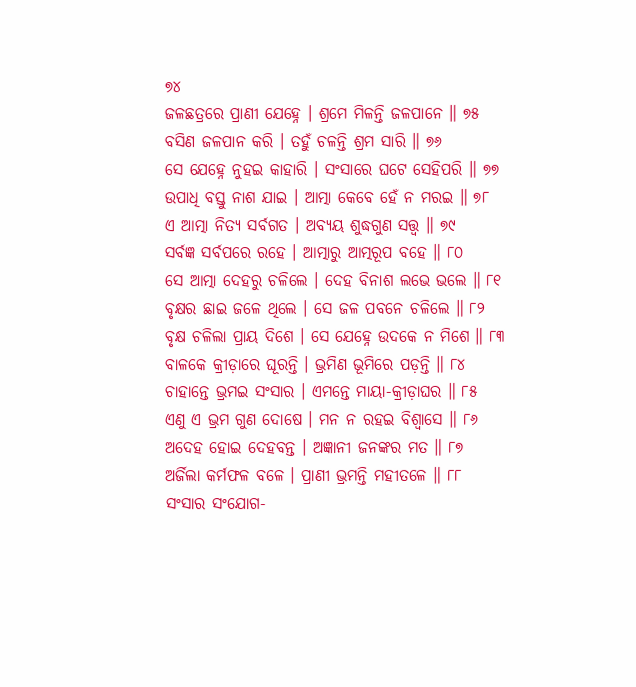୭୪
ଜଳଛତ୍ରରେ ପ୍ରାଣୀ ଯେହ୍ନେ । ଶ୍ରମେ ମିଳନ୍ତି ଜଳପାନେ ॥ ୭୫
ବସିଣ ଜଳପାନ କରି । ତହୁଁ ଚଳନ୍ତି ଶ୍ରମ ସାରି ॥ ୭୬
ସେ ଯେହ୍ନେ ନୁହଇ କାହାରି । ସଂସାରେ ଘଟେ ସେହିପରି ॥ ୭୭
ଉପାଧି ବସ୍ତୁ ନାଶ ଯାଇ । ଆତ୍ମା କେବେ ହେଁ ନ ମରଇ ॥ ୭୮
ଏ ଆତ୍ମା ନିତ୍ୟ ସର୍ବଗତ । ଅବ୍ୟୟ ଶୁଦ୍ଧଗୁଣ ସତ୍ତ୍ୱ ॥ ୭୯
ସର୍ବଜ୍ଞ ସର୍ବପରେ ରହେ । ଆତ୍ମାରୁ ଆତ୍ମରୂପ ବହେ ॥ ୮୦
ସେ ଆତ୍ମା ଦେହରୁ ଚଳିଲେ । ଦେହ ବିନାଶ ଲଭେ ଭଲେ ॥ ୮୧
ବୃକ୍ଷର ଛାଇ ଜଳେ ଥିଲେ । ସେ ଜଳ ପବନେ ଚଳିଲେ ॥ ୮୨
ବୃକ୍ଷ ଚଳିଲା ପ୍ରାୟ ଦିଶେ । ସେ ଯେହ୍ନେ ଉଦକେ ନ ମିଶେ ॥ ୮୩
ବାଳକେ କ୍ରୀଡ଼ାରେ ଘୂରନ୍ତି । ଭ୍ରମିଣ ଭୂମିରେ ପଡ଼ନ୍ତି ॥ ୮୪
ଚାହାନ୍ତେ ଭ୍ରମଇ ସଂସାର । ଏମନ୍ତେ ମାୟା-କ୍ରୀଡ଼ାଘର ॥ ୮୫
ଏଣୁ ଏ ଭ୍ରମ ଗୁଣ ଦୋଷେ । ମନ ନ ରହଇ ବିଶ୍ୱାସେ ॥ ୮୬
ଅଦେହ ହୋଇ ଦେହବନ୍ତ । ଅଜ୍ଞାନୀ ଜନଙ୍କର ମତ ॥ ୮୭
ଅର୍ଜିଲା କର୍ମଫଳ ବଳେ । ପ୍ରାଣୀ ଭ୍ରମନ୍ତି ମହୀତଳେ ॥ ୮୮
ସଂସାର ସଂଯୋଗ-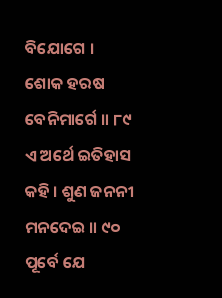ବିଯୋଗେ । ଶୋକ ହରଷ ବେନିମାର୍ଗେ ॥ ୮୯
ଏ ଅର୍ଥେ ଇତିହାସ କହି । ଶୁଣ ଜନନୀ ମନଦେଇ ॥ ୯୦
ପୂର୍ବେ ଯେ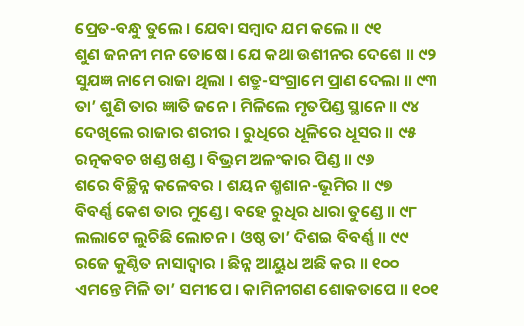ପ୍ରେତ-ବନ୍ଧୁ ତୁଲେ । ଯେବା ସମ୍ବାଦ ଯମ କଲେ ॥ ୯୧
ଶୁଣ ଜନନୀ ମନ ତୋଷେ । ଯେ କଥା ଉଶୀନର ଦେଶେ ॥ ୯୨
ସୁଯଜ୍ଞ ନାମେ ରାଜା ଥିଲା । ଶତ୍ରୁ-ସଂଗ୍ରାମେ ପ୍ରାଣ ଦେଲା ॥ ୯୩
ତା’ ଶୁଣି ତାର ଜ୍ଞାତି ଜନେ । ମିଳିଲେ ମୃତପିଣ୍ଡ ସ୍ଥାନେ ॥ ୯୪
ଦେଖିଲେ ରାଜାର ଶରୀର । ରୁଧିରେ ଧୂଳିରେ ଧୂସର ॥ ୯୫
ରତ୍ନକବଚ ଖଣ୍ଡ ଖଣ୍ଡ । ବିଭ୍ରମ ଅଳଂକାର ପିଣ୍ଡ ॥ ୯୬
ଶରେ ବିଚ୍ଛିନ୍ନ କଳେବର । ଶୟନ ଶ୍ମଶାନ-ଭୂମିର ॥ ୯୭
ବିବର୍ଣ୍ଣ କେଶ ତାର ମୁଣ୍ଡେ । ବହେ ରୁଧିର ଧାରା ତୁଣ୍ଡେ ॥ ୯୮
ଲଲାଟେ ଲୁଚିଛି ଲୋଚନ । ଓଷ୍ଠ ତା’ ଦିଶଇ ବିବର୍ଣ୍ଣ ॥ ୯୯
ରଜେ କୁଣ୍ଠିତ ନାସାଦ୍ୱାର । ଛିନ୍ନ ଆୟୁଧ ଅଛି କର ॥ ୧୦୦
ଏମନ୍ତେ ମିଳି ତା’ ସମୀପେ । କାମିନୀଗଣ ଶୋକତାପେ ॥ ୧୦୧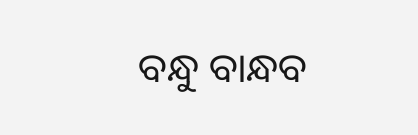ବନ୍ଧୁ ବାନ୍ଧବ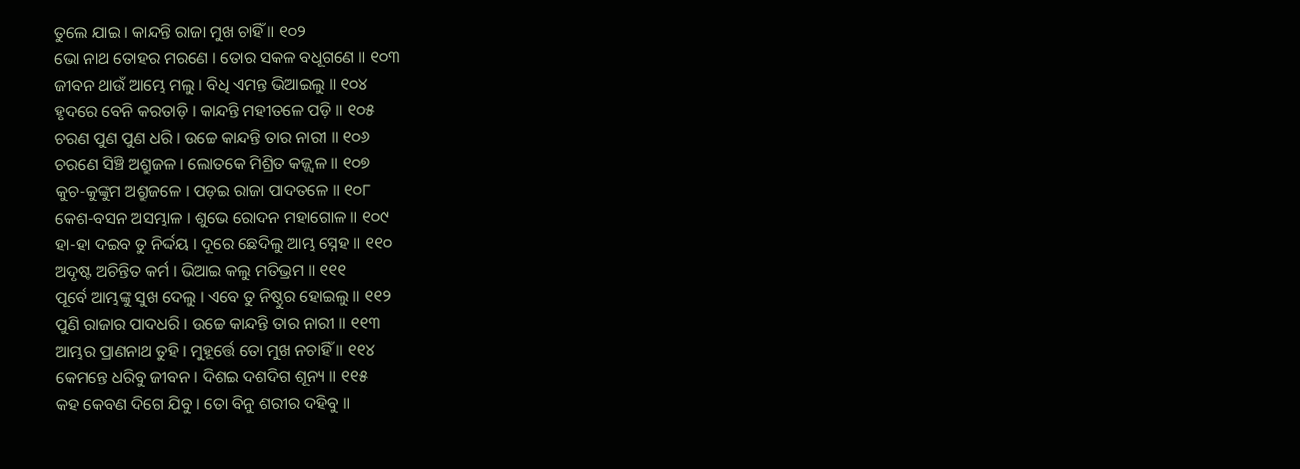ତୁଲେ ଯାଇ । କାନ୍ଦନ୍ତି ରାଜା ମୁଖ ଚାହିଁ ॥ ୧୦୨
ଭୋ ନାଥ ତୋହର ମରଣେ । ତୋର ସକଳ ବଧୂଗଣେ ॥ ୧୦୩
ଜୀବନ ଥାଉଁ ଆମ୍ଭେ ମଲୁ । ବିଧି ଏମନ୍ତ ଭିଆଇଲୁ ॥ ୧୦୪
ହୃଦରେ ବେନି କରତାଡ଼ି । କାନ୍ଦନ୍ତି ମହୀତଳେ ପଡ଼ି ॥ ୧୦୫
ଚରଣ ପୁଣ ପୁଣ ଧରି । ଉଚ୍ଚେ କାନ୍ଦନ୍ତି ତାର ନାରୀ ॥ ୧୦୬
ଚରଣେ ସିଞ୍ଚି ଅଶ୍ରୁଜଳ । ଲୋତକେ ମିଶ୍ରିତ କଜ୍ଜ୍ୱଳ ॥ ୧୦୭
କୁଚ-କୁଙ୍କୁମ ଅଶ୍ରୁଜଳେ । ପଡ଼ଇ ରାଜା ପାଦତଳେ ॥ ୧୦୮
କେଶ-ବସନ ଅସମ୍ଭାଳ । ଶୁଭେ ରୋଦନ ମହାଗୋଳ ॥ ୧୦୯
ହା-ହା ଦଇବ ତୁ ନିର୍ଦ୍ଦୟ । ଦୂରେ ଛେଦିଲୁ ଆମ୍ଭ ସ୍ନେହ ॥ ୧୧୦
ଅଦୃଷ୍ଟ ଅଚିନ୍ତିତ କର୍ମ । ଭିଆଇ କଲୁ ମତିଭ୍ରମ ॥ ୧୧୧
ପୂର୍ବେ ଆମ୍ଭଙ୍କୁ ସୁଖ ଦେଲୁ । ଏବେ ତୁ ନିଷ୍ଠୁର ହୋଇଲୁ ॥ ୧୧୨
ପୁଣି ରାଜାର ପାଦଧରି । ଉଚ୍ଚେ କାନ୍ଦନ୍ତି ତାର ନାରୀ ॥ ୧୧୩
ଆମ୍ଭର ପ୍ରାଣନାଥ ତୁହି । ମୁହୂର୍ତ୍ତେ ତୋ ମୁଖ ନଚାହିଁ ॥ ୧୧୪
କେମନ୍ତେ ଧରିବୁ ଜୀବନ । ଦିଶଇ ଦଶଦିଗ ଶୂନ୍ୟ ॥ ୧୧୫
କହ କେବଣ ଦିଗେ ଯିବୁ । ତୋ ବିନୁ ଶରୀର ଦହିବୁ ॥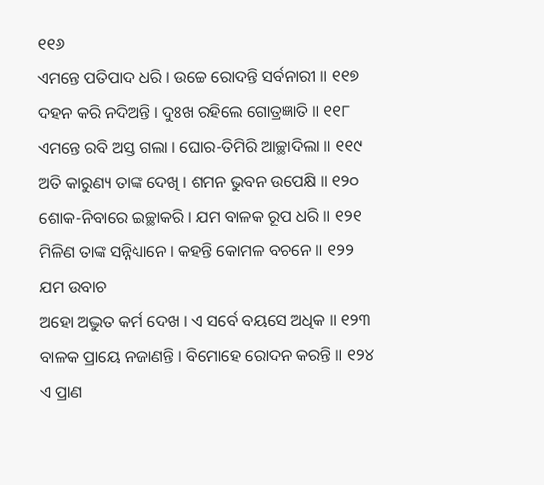୧୧୬
ଏମନ୍ତେ ପତିପାଦ ଧରି । ଉଚ୍ଚେ ରୋଦନ୍ତି ସର୍ବନାରୀ ॥ ୧୧୭
ଦହନ କରି ନଦିଅନ୍ତି । ଦୁଃଖ ରହିଲେ ଗୋତ୍ରଜ୍ଞାତି ॥ ୧୧୮
ଏମନ୍ତେ ରବି ଅସ୍ତ ଗଲା । ଘୋର-ତିମିରି ଆଚ୍ଛାଦିଲା ॥ ୧୧୯
ଅତି କାରୁଣ୍ୟ ତାଙ୍କ ଦେଖି । ଶମନ ଭୁବନ ଉପେକ୍ଷି ॥ ୧୨୦
ଶୋକ-ନିବାରେ ଇଚ୍ଛାକରି । ଯମ ବାଳକ ରୂପ ଧରି ॥ ୧୨୧
ମିଳିଣ ତାଙ୍କ ସନ୍ନିଧ୍ୟାନେ । କହନ୍ତି କୋମଳ ବଚନେ ॥ ୧୨୨
ଯମ ଉବାଚ
ଅହୋ ଅଦ୍ଭୁତ କର୍ମ ଦେଖ । ଏ ସର୍ବେ ବୟସେ ଅଧିକ ॥ ୧୨୩
ବାଳକ ପ୍ରାୟେ ନଜାଣନ୍ତି । ବିମୋହେ ରୋଦନ କରନ୍ତି ॥ ୧୨୪
ଏ ପ୍ରାଣ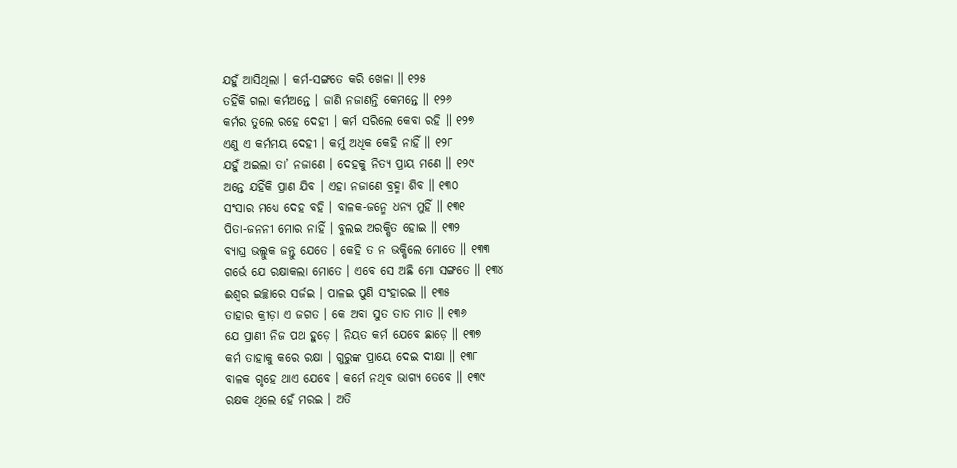ଯହୁଁ ଆସିଥିଲା । କର୍ମ-ସଙ୍ଗତେ କରି ଖେଳା ॥ ୧୨୫
ତହିଁକି ଗଲା କର୍ମଅନ୍ତେ । ଜାଣି ନଜାଣନ୍ତି କେମନ୍ତେ ॥ ୧୨୬
କର୍ମର ତୁଲେ ରହେ ଦେହୀ । କର୍ମ ସରିଲେ କେବା ରହି ॥ ୧୨୭
ଏଣୁ ଏ କର୍ମମୟ ଦେହୀ । କର୍ମୁ ଅଧିକ କେହି ନାହିଁ ॥ ୧୨୮
ଯହୁଁ ଅଇଲା ତା’ ନଜାଣେ । ଦେହକୁ ନିତ୍ୟ ପ୍ରାୟ ମଣେ ॥ ୧୨୯
ଅନ୍ତେ ଯହିଁକି ପ୍ରାଣ ଯିବ । ଏହା ନଜାଣେ ବ୍ରହ୍ମା ଶିବ ॥ ୧୩୦
ସଂସାର ମଧ୍ୟେ ଦେହ ବହି । ବାଳକ-ଜନ୍ମେ ଧନ୍ୟ ମୁହିଁ ॥ ୧୩୧
ପିତା-ଜନନୀ ମୋର ନାହିଁ । ବୁଲଇ ଅରକ୍ଷିତ ହୋଇ ॥ ୧୩୨
ବ୍ୟାଘ୍ର ଭଲ୍ଲୁକ ଜନ୍ତୁ ଯେତେ । କେହି ତ ନ ଭକ୍ଷିଲେ ମୋତେ ॥ ୧୩୩
ଗର୍ଭେ ଯେ ରକ୍ଷାକଲା ମୋତେ । ଏବେ ସେ ଅଛି ମୋ ସଙ୍ଗତେ ॥ ୧୩୪
ଈଶ୍ୱର ଇଚ୍ଛାରେ ସର୍ଜଇ । ପାଳଇ ପୁଣି ସଂହାରଇ ॥ ୧୩୫
ତାହାର କ୍ରୀଡ଼ା ଏ ଜଗତ । କେ ଅବା ସୁତ ତାତ ମାତ ॥ ୧୩୬
ଯେ ପ୍ରାଣୀ ନିଜ ପଥ ହୁଡ଼େ । ନିୟତ କର୍ମ ଯେବେ ଛାଡ଼େ ॥ ୧୩୭
କର୍ମ ତାହାକୁ କରେ ରକ୍ଷା । ଗୁରୁଙ୍କ ପ୍ରାୟେ ଦେଇ ଦୀକ୍ଷା ॥ ୧୩୮
ବାଳକ ଗୃହେ ଥାଏ ଯେବେ । କର୍ମେ ନଥିବ ଭାଗ୍ୟ ତେବେ ॥ ୧୩୯
ରକ୍ଷକ ଥିଲେ ହେଁ ମରଇ । ଅତି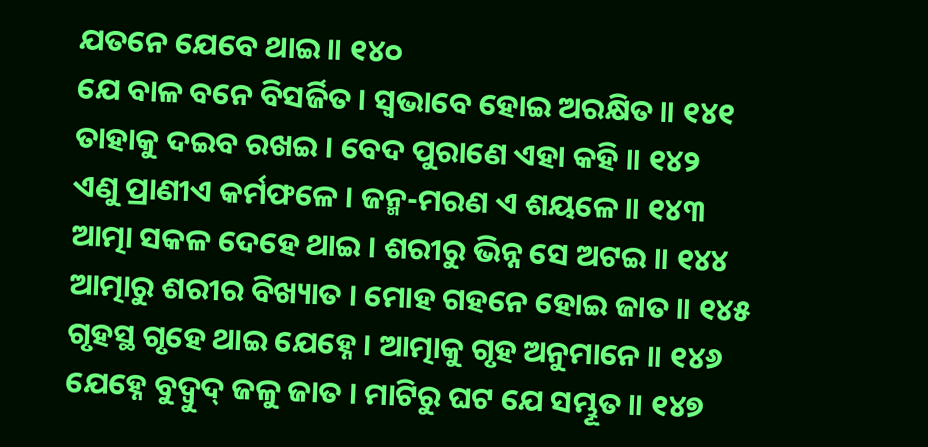ଯତନେ ଯେବେ ଥାଇ ॥ ୧୪୦
ଯେ ବାଳ ବନେ ବିସର୍ଜିତ । ସ୍ୱଭାବେ ହୋଇ ଅରକ୍ଷିତ ॥ ୧୪୧
ତାହାକୁ ଦଇବ ରଖଇ । ବେଦ ପୁରାଣେ ଏହା କହି ॥ ୧୪୨
ଏଣୁ ପ୍ରାଣୀଏ କର୍ମଫଳେ । ଜନ୍ମ-ମରଣ ଏ ଶୟଳେ ॥ ୧୪୩
ଆତ୍ମା ସକଳ ଦେହେ ଥାଇ । ଶରୀରୁ ଭିନ୍ନ ସେ ଅଟଇ ॥ ୧୪୪
ଆତ୍ମାରୁ ଶରୀର ବିଖ୍ୟାତ । ମୋହ ଗହନେ ହୋଇ ଜାତ ॥ ୧୪୫
ଗୃହସ୍ଥ ଗୃହେ ଥାଇ ଯେହ୍ନେ । ଆତ୍ମାକୁ ଗୃହ ଅନୁମାନେ ॥ ୧୪୬
ଯେହ୍ନେ ବୁଦ୍ବୁଦ୍ ଜଳୁ ଜାତ । ମାଟିରୁ ଘଟ ଯେ ସମ୍ଭୂତ ॥ ୧୪୭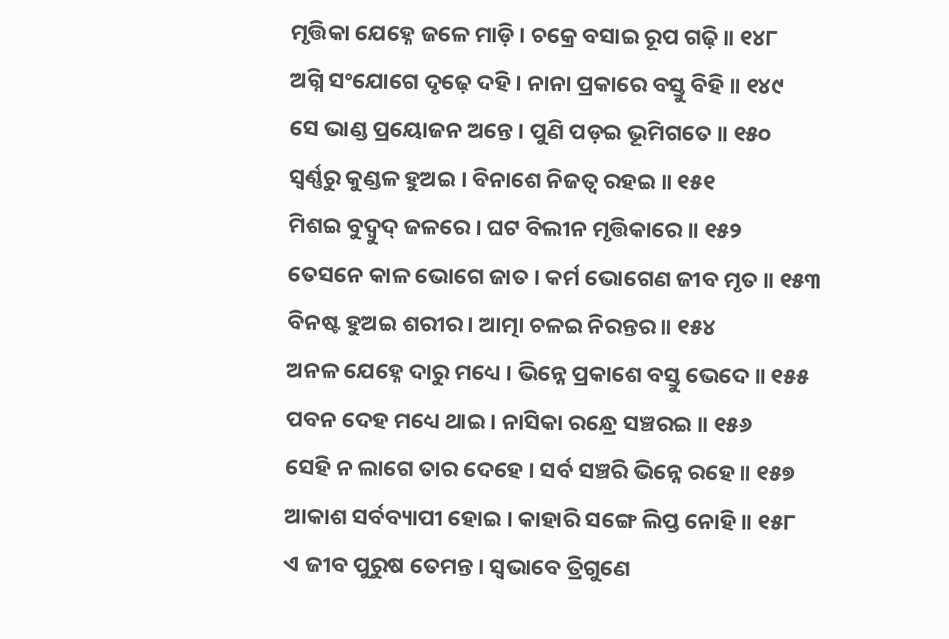ମୃତ୍ତିକା ଯେହ୍ନେ ଜଳେ ମାଡ଼ି । ଚକ୍ରେ ବସାଇ ରୂପ ଗଢ଼ି ॥ ୧୪୮
ଅଗ୍ନି ସଂଯୋଗେ ଦୃଢ଼େ ଦହି । ନାନା ପ୍ରକାରେ ବସ୍ତୁ ବିହି ॥ ୧୪୯
ସେ ଭାଣ୍ଡ ପ୍ରୟୋଜନ ଅନ୍ତେ । ପୁଣି ପଡ଼ଇ ଭୂମିଗତେ ॥ ୧୫୦
ସ୍ୱର୍ଣ୍ଣରୁ କୁଣ୍ଡଳ ହୁଅଇ । ବିନାଶେ ନିଜତ୍ୱ ରହଇ ॥ ୧୫୧
ମିଶଇ ବୁଦ୍ବୁଦ୍ ଜଳରେ । ଘଟ ବିଲୀନ ମୃତ୍ତିକାରେ ॥ ୧୫୨
ତେସନେ କାଳ ଭୋଗେ ଜାତ । କର୍ମ ଭୋଗେଣ ଜୀବ ମୃତ ॥ ୧୫୩
ବିନଷ୍ଟ ହୁଅଇ ଶରୀର । ଆତ୍ମା ଚଳଇ ନିରନ୍ତର ॥ ୧୫୪
ଅନଳ ଯେହ୍ନେ ଦାରୁ ମଧ୍ୟେ । ଭିନ୍ନେ ପ୍ରକାଶେ ବସ୍ତୁ ଭେଦେ ॥ ୧୫୫
ପବନ ଦେହ ମଧ୍ୟେ ଥାଇ । ନାସିକା ରନ୍ଧ୍ରେ ସଞ୍ଚରଇ ॥ ୧୫୬
ସେହି ନ ଲାଗେ ତାର ଦେହେ । ସର୍ବ ସଞ୍ଚରି ଭିନ୍ନେ ରହେ ॥ ୧୫୭
ଆକାଶ ସର୍ବବ୍ୟାପୀ ହୋଇ । କାହାରି ସଙ୍ଗେ ଲିପ୍ତ ନୋହି ॥ ୧୫୮
ଏ ଜୀବ ପୁରୁଷ ତେମନ୍ତ । ସ୍ୱଭାବେ ତ୍ରିଗୁଣେ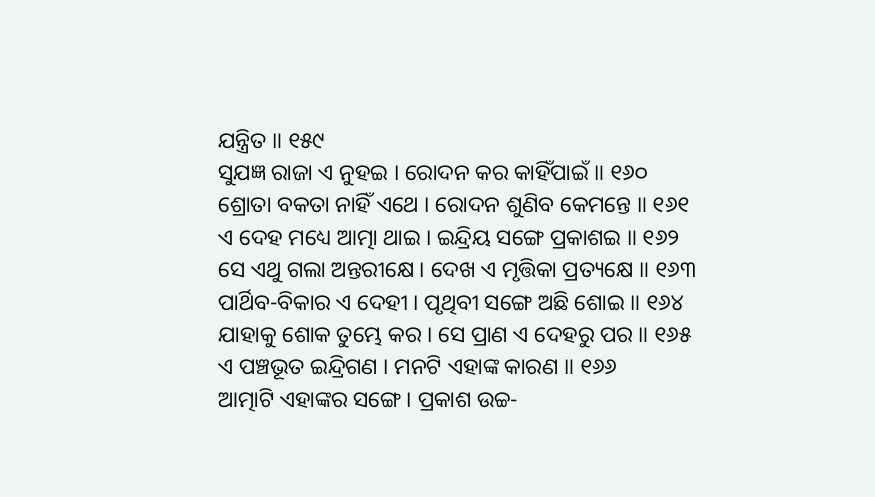ଯନ୍ତ୍ରିତ ॥ ୧୫୯
ସୁଯଜ୍ଞ ରାଜା ଏ ନୁହଇ । ରୋଦନ କର କାହିଁପାଇଁ ॥ ୧୬୦
ଶ୍ରୋତା ବକତା ନାହିଁ ଏଥେ । ରୋଦନ ଶୁଣିବ କେମନ୍ତେ ॥ ୧୬୧
ଏ ଦେହ ମଧ୍ୟେ ଆତ୍ମା ଥାଇ । ଇନ୍ଦ୍ରିୟ ସଙ୍ଗେ ପ୍ରକାଶଇ ॥ ୧୬୨
ସେ ଏଥୁ ଗଲା ଅନ୍ତରୀକ୍ଷେ । ଦେଖ ଏ ମୃତ୍ତିକା ପ୍ରତ୍ୟକ୍ଷେ ॥ ୧୬୩
ପାର୍ଥିବ-ବିକାର ଏ ଦେହୀ । ପୃଥିବୀ ସଙ୍ଗେ ଅଛି ଶୋଇ ॥ ୧୬୪
ଯାହାକୁ ଶୋକ ତୁମ୍ଭେ କର । ସେ ପ୍ରାଣ ଏ ଦେହରୁ ପର ॥ ୧୬୫
ଏ ପଞ୍ଚଭୂତ ଇନ୍ଦ୍ରିଗଣ । ମନଟି ଏହାଙ୍କ କାରଣ ॥ ୧୬୬
ଆତ୍ମାଟି ଏହାଙ୍କର ସଙ୍ଗେ । ପ୍ରକାଶ ଉଚ୍ଚ-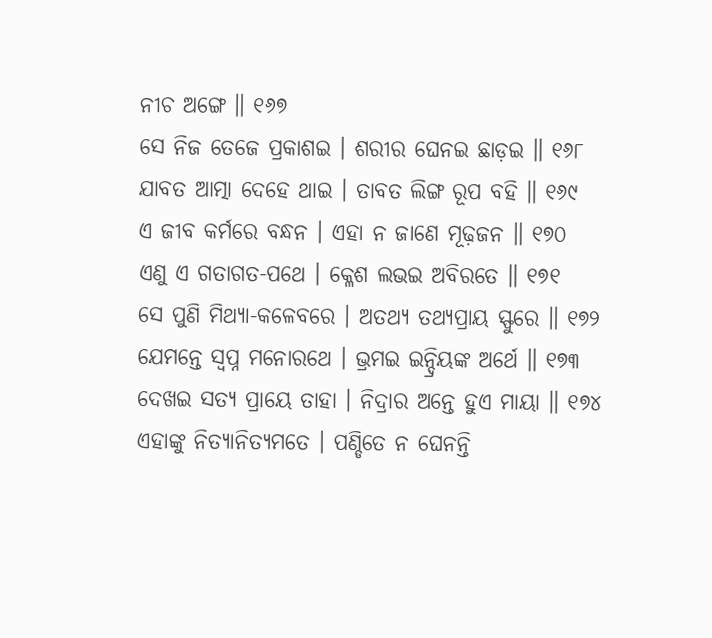ନୀଚ ଅଙ୍ଗେ ॥ ୧୬୭
ସେ ନିଜ ତେଜେ ପ୍ରକାଶଇ । ଶରୀର ଘେନଇ ଛାଡ଼ଇ ॥ ୧୬୮
ଯାବତ ଆତ୍ମା ଦେହେ ଥାଇ । ତାବତ ଲିଙ୍ଗ ରୂପ ବହି ॥ ୧୬୯
ଏ ଜୀବ କର୍ମରେ ବନ୍ଧନ । ଏହା ନ ଜାଣେ ମୂଢ଼ଜନ ॥ ୧୭୦
ଏଣୁ ଏ ଗତାଗତ-ପଥେ । କ୍ଳେଶ ଲଭଇ ଅବିରତେ ॥ ୧୭୧
ସେ ପୁଣି ମିଥ୍ୟା-କଳେବରେ । ଅତଥ୍ୟ ତଥ୍ୟପ୍ରାୟ ସ୍ଫୁରେ ॥ ୧୭୨
ଯେମନ୍ତେ ସ୍ୱପ୍ନ ମନୋରଥେ । ଭ୍ରମଇ ଇନ୍ଦ୍ରିୟଙ୍କ ଅର୍ଥେ ॥ ୧୭୩
ଦେଖଇ ସତ୍ୟ ପ୍ରାୟେ ତାହା । ନିଦ୍ରାର ଅନ୍ତେ ହୁଏ ମାୟା ॥ ୧୭୪
ଏହାଙ୍କୁ ନିତ୍ୟାନିତ୍ୟମତେ । ପଣ୍ଡିତେ ନ ଘେନନ୍ତି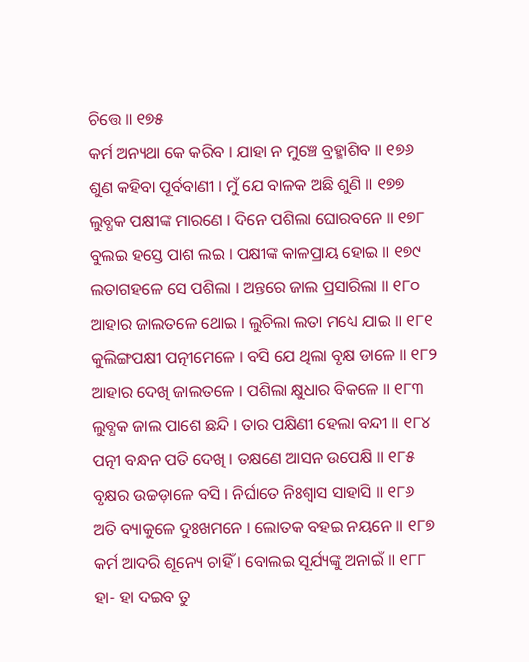ଚିତ୍ତେ ॥ ୧୭୫
କର୍ମ ଅନ୍ୟଥା କେ କରିବ । ଯାହା ନ ମୁଞ୍ଚେ ବ୍ରହ୍ମାଶିବ ॥ ୧୭୬
ଶୁଣ କହିବା ପୂର୍ବବାଣୀ । ମୁଁ ଯେ ବାଳକ ଅଛି ଶୁଣି ॥ ୧୭୭
ଲୁବ୍ଧକ ପକ୍ଷୀଙ୍କ ମାରଣେ । ଦିନେ ପଶିଲା ଘୋରବନେ ॥ ୧୭୮
ବୁଲଇ ହସ୍ତେ ପାଶ ଲଇ । ପକ୍ଷୀଙ୍କ କାଳପ୍ରାୟ ହୋଇ ॥ ୧୭୯
ଲତାଗହଳେ ସେ ପଶିଲା । ଅନ୍ତରେ ଜାଲ ପ୍ରସାରିଲା ॥ ୧୮୦
ଆହାର ଜାଲତଳେ ଥୋଇ । ଲୁଚିଲା ଲତା ମଧ୍ୟେ ଯାଇ ॥ ୧୮୧
କୁଲିଙ୍ଗପକ୍ଷୀ ପତ୍ନୀମେଳେ । ବସି ଯେ ଥିଲା ବୃକ୍ଷ ଡାଳେ ॥ ୧୮୨
ଆହାର ଦେଖି ଜାଲତଳେ । ପଶିଲା କ୍ଷୁଧାର ବିକଳେ ॥ ୧୮୩
ଲୁବ୍ଧକ ଜାଲ ପାଶେ ଛନ୍ଦି । ତାର ପକ୍ଷିଣୀ ହେଲା ବନ୍ଦୀ ॥ ୧୮୪
ପତ୍ନୀ ବନ୍ଧନ ପତି ଦେଖି । ତକ୍ଷଣେ ଆସନ ଉପେକ୍ଷି ॥ ୧୮୫
ବୃକ୍ଷର ଉଚ୍ଚଡ଼ାଳେ ବସି । ନିର୍ଘାତେ ନିଃଶ୍ୱାସ ସାହାସି ॥ ୧୮୬
ଅତି ବ୍ୟାକୁଳେ ଦୁଃଖମନେ । ଲୋତକ ବହଇ ନୟନେ ॥ ୧୮୭
କର୍ମ ଆଦରି ଶୂନ୍ୟେ ଚାହିଁ । ବୋଲଇ ସୂର୍ଯ୍ୟଙ୍କୁ ଅନାଇଁ ॥ ୧୮୮
ହା- ହା ଦଇବ ତୁ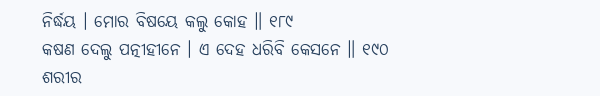ନିର୍ଦ୍ଧୟ । ମୋର ବିଷୟେ କଲୁ କୋହ ॥ ୧୮୯
କଷଣ ଦେଲୁ ପତ୍ନୀହୀନେ । ଏ ଦେହ ଧରିବି କେସନେ ॥ ୧୯୦
ଶରୀର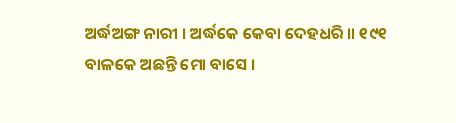ଅର୍ଦ୍ଧଅଙ୍ଗ ନାରୀ । ଅର୍ଦ୍ଧକେ କେବା ଦେହଧରି ॥ ୧୯୧
ବାଳକେ ଅଛନ୍ତି ମୋ ବାସେ ।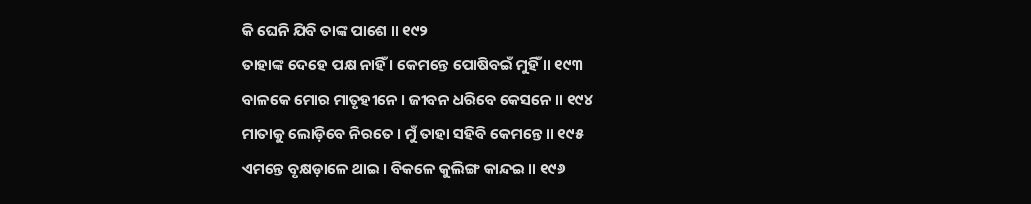କି ଘେନି ଯିବି ତାଙ୍କ ପାଶେ ॥ ୧୯୨
ତାହାଙ୍କ ଦେହେ ପକ୍ଷ ନାହିଁ । କେମନ୍ତେ ପୋଷିବଇଁ ମୁହିଁ ॥ ୧୯୩
ବାଳକେ ମୋର ମାତୃହୀନେ । ଜୀବନ ଧରିବେ କେସନେ ॥ ୧୯୪
ମାତାକୁ ଲୋଡ଼ିବେ ନିରତେ । ମୁଁ ତାହା ସହିବି କେମନ୍ତେ ॥ ୧୯୫
ଏମନ୍ତେ ବୃକ୍ଷଡ଼ାଳେ ଥାଇ । ବିକଳେ କୁଲିଙ୍ଗ କାନ୍ଦଇ ॥ ୧୯୬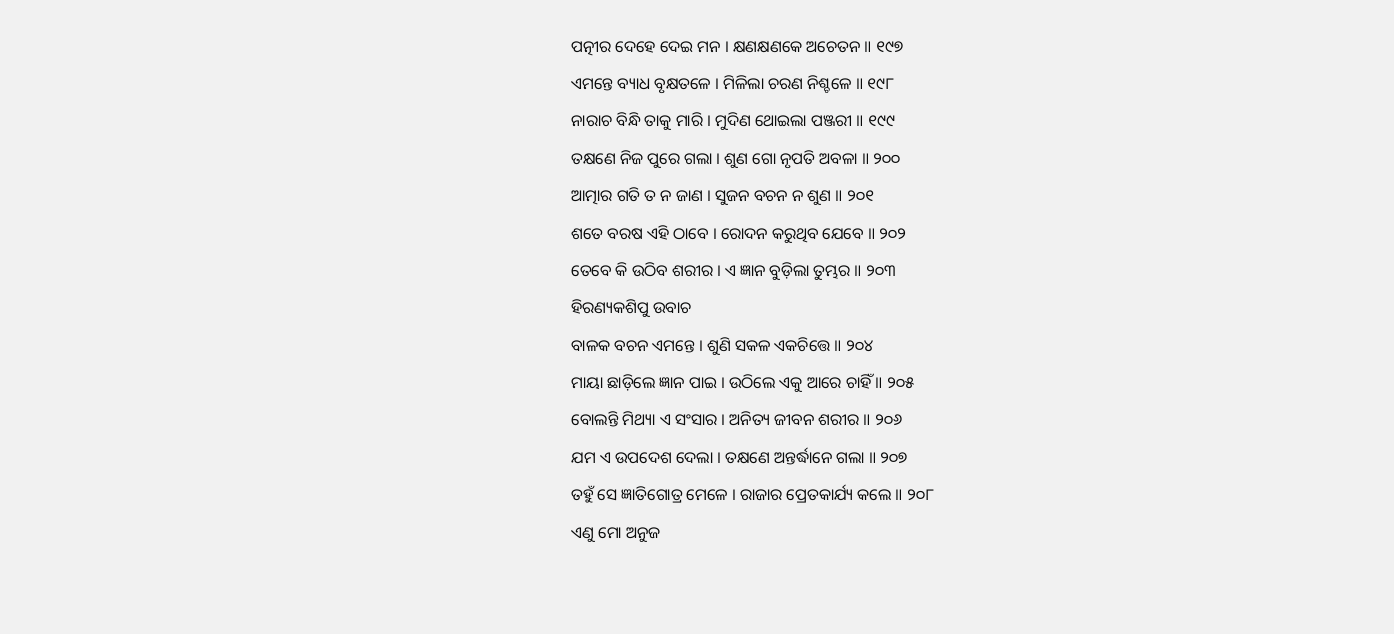ପତ୍ନୀର ଦେହେ ଦେଇ ମନ । କ୍ଷଣକ୍ଷଣକେ ଅଚେତନ ॥ ୧୯୭
ଏମନ୍ତେ ବ୍ୟାଧ ବୃକ୍ଷତଳେ । ମିଳିଲା ଚରଣ ନିଶ୍ଚଳେ ॥ ୧୯୮
ନାରାଚ ବିନ୍ଧି ତାକୁ ମାରି । ମୁଦିଣ ଥୋଇଲା ପଞ୍ଜରୀ ॥ ୧୯୯
ତକ୍ଷଣେ ନିଜ ପୁରେ ଗଲା । ଶୁଣ ଗୋ ନୃପତି ଅବଳା ॥ ୨୦୦
ଆତ୍ମାର ଗତି ତ ନ ଜାଣ । ସୁଜନ ବଚନ ନ ଶୁଣ ॥ ୨୦୧
ଶତେ ବରଷ ଏହି ଠାବେ । ରୋଦନ କରୁଥିବ ଯେବେ ॥ ୨୦୨
ତେବେ କି ଉଠିବ ଶରୀର । ଏ ଜ୍ଞାନ ବୁଡ଼ିଲା ତୁମ୍ଭର ॥ ୨୦୩
ହିରଣ୍ୟକଶିପୁ ଉବାଚ
ବାଳକ ବଚନ ଏମନ୍ତେ । ଶୁଣି ସକଳ ଏକଚିତ୍ତେ ॥ ୨୦୪
ମାୟା ଛାଡ଼ିଲେ ଜ୍ଞାନ ପାଇ । ଉଠିଲେ ଏକୁ ଆରେ ଚାହିଁ ॥ ୨୦୫
ବୋଲନ୍ତି ମିଥ୍ୟା ଏ ସଂସାର । ଅନିତ୍ୟ ଜୀବନ ଶରୀର ॥ ୨୦୬
ଯମ ଏ ଉପଦେଶ ଦେଲା । ତକ୍ଷଣେ ଅନ୍ତର୍ଦ୍ଧାନେ ଗଲା ॥ ୨୦୭
ତହୁଁ ସେ ଜ୍ଞାତିଗୋତ୍ର ମେଳେ । ରାଜାର ପ୍ରେତକାର୍ଯ୍ୟ କଲେ ॥ ୨୦୮
ଏଣୁ ମୋ ଅନୁଜ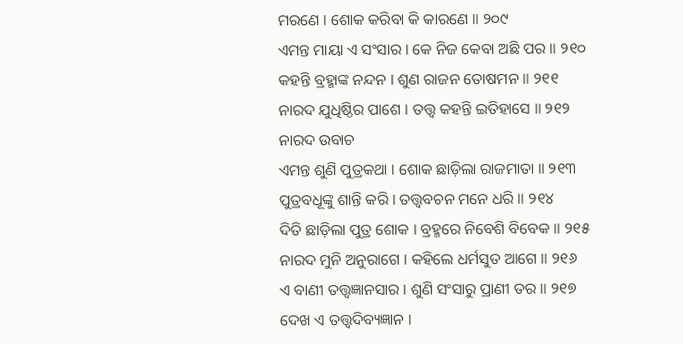ମରଣେ । ଶୋକ କରିବା କି କାରଣେ ॥ ୨୦୯
ଏମନ୍ତ ମାୟା ଏ ସଂସାର । କେ ନିଜ କେବା ଅଛି ପର ॥ ୨୧୦
କହନ୍ତି ବ୍ରହ୍ମାଙ୍କ ନନ୍ଦନ । ଶୁଣ ରାଜନ ତୋଷମନ ॥ ୨୧୧
ନାରଦ ଯୁଧିଷ୍ଠିର ପାଶେ । ତତ୍ତ୍ୱ କହନ୍ତି ଇତିହାସେ ॥ ୨୧୨
ନାରଦ ଉବାଚ
ଏମନ୍ତ ଶୁଣି ପୁତ୍ରକଥା । ଶୋକ ଛାଡ଼ିଲା ରାଜମାତା ॥ ୨୧୩
ପୁତ୍ରବଧୂଙ୍କୁ ଶାନ୍ତି କରି । ତତ୍ତ୍ୱବଚନ ମନେ ଧରି ॥ ୨୧୪
ଦିତି ଛାଡ଼ିଲା ପୁତ୍ର ଶୋକ । ବ୍ରହ୍ମରେ ନିବେଶି ବିବେକ ॥ ୨୧୫
ନାରଦ ମୁନି ଅନୁରାଗେ । କହିଲେ ଧର୍ମସୁତ ଆଗେ ॥ ୨୧୬
ଏ ବାଣୀ ତତ୍ତ୍ୱଜ୍ଞାନସାର । ଶୁଣି ସଂସାରୁ ପ୍ରାଣୀ ତର ॥ ୨୧୭
ଦେଖ ଏ ତତ୍ତ୍ୱଦିବ୍ୟଜ୍ଞାନ ।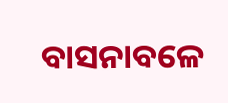ବାସନାବଳେ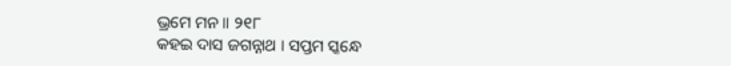ଭ୍ରମେ ମନ ॥ ୨୧୮
କହଇ ଦାସ ଜଗନ୍ନାଥ । ସପ୍ତମ ସ୍କନ୍ଧେ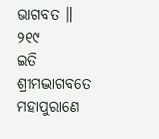ଭାଗବତ ॥ ୨୧୯
ଇତି ଶ୍ରୀମଦ୍ଭାଗବତେ ମହାପୁରାଣେ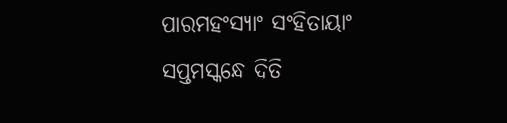ପାରମହଂସ୍ୟାଂ ସଂହିତାୟାଂ
ସପ୍ତମସ୍କନ୍ଧେ ଦିତି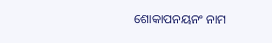ଶୋକାପନୟନଂ ନାମ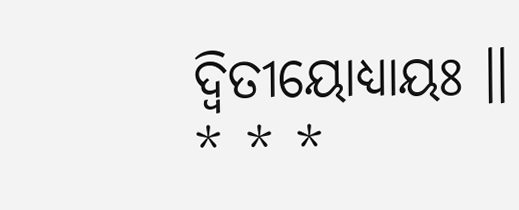ଦ୍ୱିତୀୟୋଧ୍ୟାୟଃ ॥
* * *